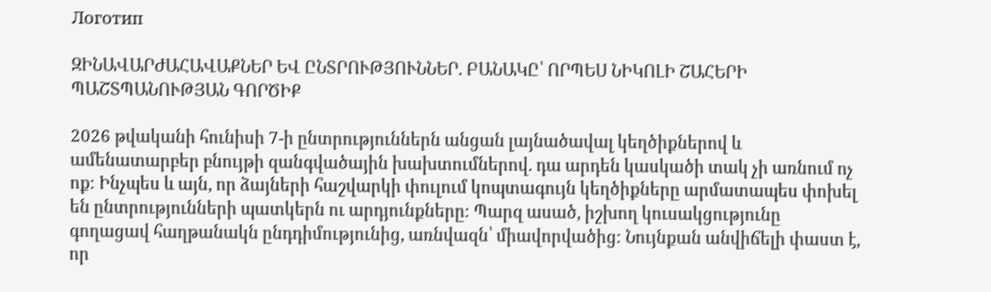Логотип

ԶԻՆԱՎԱՐԺԱՀԱՎԱՔՆԵՐ ԵՎ ԸՆՏՐՈՒԹՅՈՒՆՆԵՐ. ԲԱՆԱԿԸ՝ ՈՐՊԵՍ ՆԻԿՈԼԻ ՇԱՀԵՐԻ ՊԱՇՏՊԱՆՈՒԹՅԱՆ ԳՈՐԾԻՔ

2026 թվականի հունիսի 7-ի ընտրություններն անցան լայնածավալ կեղծիքներով և ամենատարբեր բնույթի զանգվածային խախտումներով. դա արդեն կասկածի տակ չի առնում ոչ ոք։ Ինչպես և այն, որ ձայների հաշվարկի փուլում կոպտագույն կեղծիքները արմատապես փոխել են ընտրությունների պատկերն ու արդյունքները։ Պարզ ասած, իշխող կուսակցությունը գողացավ հաղթանակն ընդդիմությունից, առնվազն՝ միավորվածից։ Նույնքան անվիճելի փաստ է, որ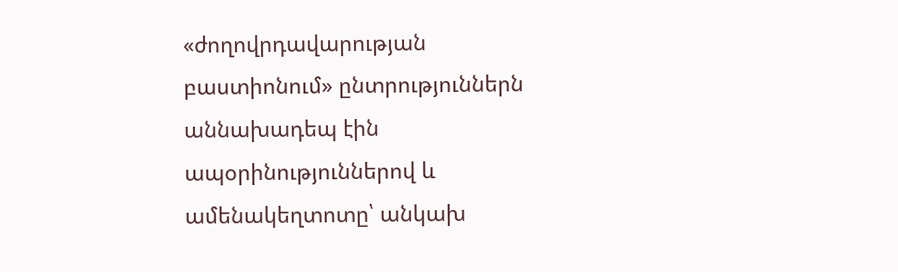«ժողովրդավարության բաստիոնում» ընտրություններն աննախադեպ էին ապօրինություններով և ամենակեղտոտը՝ անկախ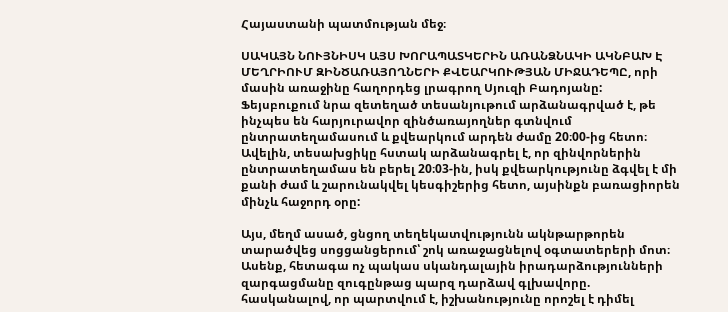Հայաստանի պատմության մեջ։

ՍԱԿԱՅՆ ՆՈՒՅՆԻՍԿ ԱՅՍ ԽՈՐԱՊԱՏԿԵՐԻՆ ԱՌԱՆՁՆԱԿԻ ԱԿՆԲԱԽ Է ՄԵՂՐԻՈՒՄ ԶԻՆԾԱՌԱՅՈՂՆԵՐԻ ՔՎԵԱՐԿՈՒԹՅԱՆ ՄԻՋԱԴԵՊԸ, որի մասին առաջինը հաղորդեց լրագրող Սյուզի Բադոյանը: Ֆեյսբուքում նրա զետեղած տեսանյութում արձանագրված է, թե ինչպես են հարյուրավոր զինծառայողներ գտնվում ընտրատեղամասում և քվեարկում արդեն ժամը 20։00-ից հետո։ Ավելին, տեսախցիկը հստակ արձանագրել է, որ զինվորներին ընտրատեղամաս են բերել 20։03-ին, իսկ քվեարկությունը ձգվել է մի քանի ժամ և շարունակվել կեսգիշերից հետո, այսինքն բառացիորեն մինչև հաջորդ օրը:

Այս, մեղմ ասած, ցնցող տեղեկատվությունն ակնթարթորեն տարածվեց սոցցանցերում՝ շոկ առաջացնելով օգտատերերի մոտ։ Ասենք, հետագա ոչ պակաս սկանդալային իրադարձությունների զարգացմանը զուգընթաց պարզ դարձավ գլխավորը. հասկանալով, որ պարտվում է, իշխանությունը որոշել է դիմել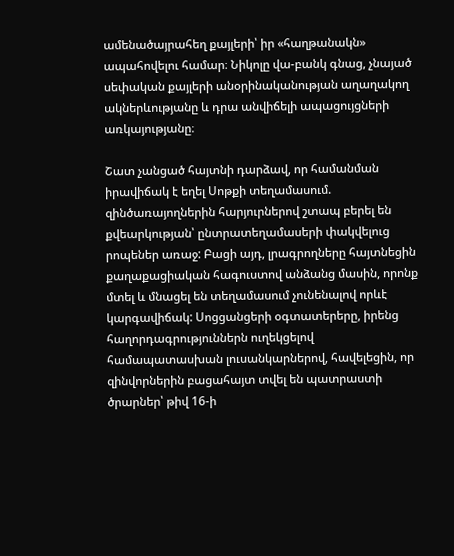ամենածայրահեղ քայլերի՝ իր «հաղթանակն» ապահովելու համար։ Նիկոլը վա-բանկ գնաց, չնայած սեփական քայլերի անօրինականության աղաղակող ակներևությանը և դրա անվիճելի ապացույցների առկայությանը։

Շատ չանցած հայտնի դարձավ, որ համանման իրավիճակ է եղել Սոթքի տեղամասում. զինծառայողներին հարյուրներով շտապ բերել են քվեարկության՝ ընտրատեղամասերի փակվելուց րոպեներ առաջ: Բացի այդ, լրագրողները հայտնեցին քաղաքացիական հագուստով անձանց մասին, որոնք մտել և մնացել են տեղամասում չունենալով որևէ կարգավիճակ: Սոցցանցերի օգտատերերը, իրենց հաղորդագրություններն ուղեկցելով համապատասխան լուսանկարներով, հավելեցին, որ զինվորներին բացահայտ տվել են պատրաստի ծրարներ՝ թիվ 16-ի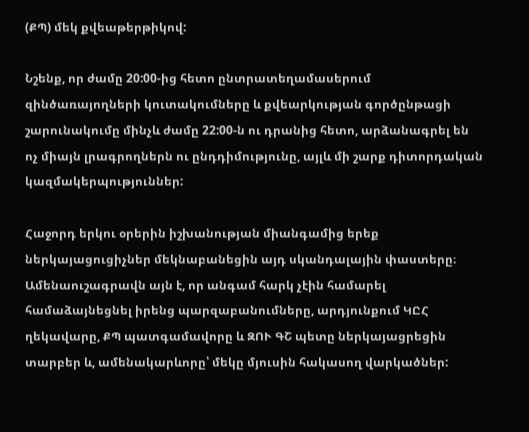(ՔՊ) մեկ քվեաթերթիկով:

Նշենք, որ ժամը 20:00-ից հետո ընտրատեղամասերում զինծառայողների կուտակումները և քվեարկության գործընթացի շարունակումը մինչև ժամը 22:00-ն ու դրանից հետո, արձանագրել են ոչ միայն լրագրողներն ու ընդդիմությունը, այլև մի շարք դիտորդական կազմակերպություններ:

Հաջորդ երկու օրերին իշխանության միանգամից երեք ներկայացուցիչներ մեկնաբանեցին այդ սկանդալային փաստերը։ Ամենաուշագրավն այն է, որ անգամ հարկ չէին համարել համաձայնեցնել իրենց պարզաբանումները, արդյունքում ԿԸՀ ղեկավարը, ՔՊ պատգամավորը և ԶՈՒ ԳՇ պետը ներկայացրեցին տարբեր և, ամենակարևորը՝ մեկը մյուսին հակասող վարկածներ: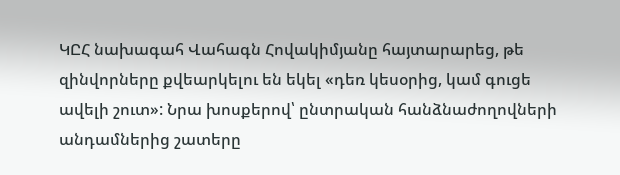ԿԸՀ նախագահ Վահագն Հովակիմյանը հայտարարեց, թե զինվորները քվեարկելու են եկել «դեռ կեսօրից, կամ գուցե ավելի շուտ»: Նրա խոսքերով՝ ընտրական հանձնաժողովների անդամներից շատերը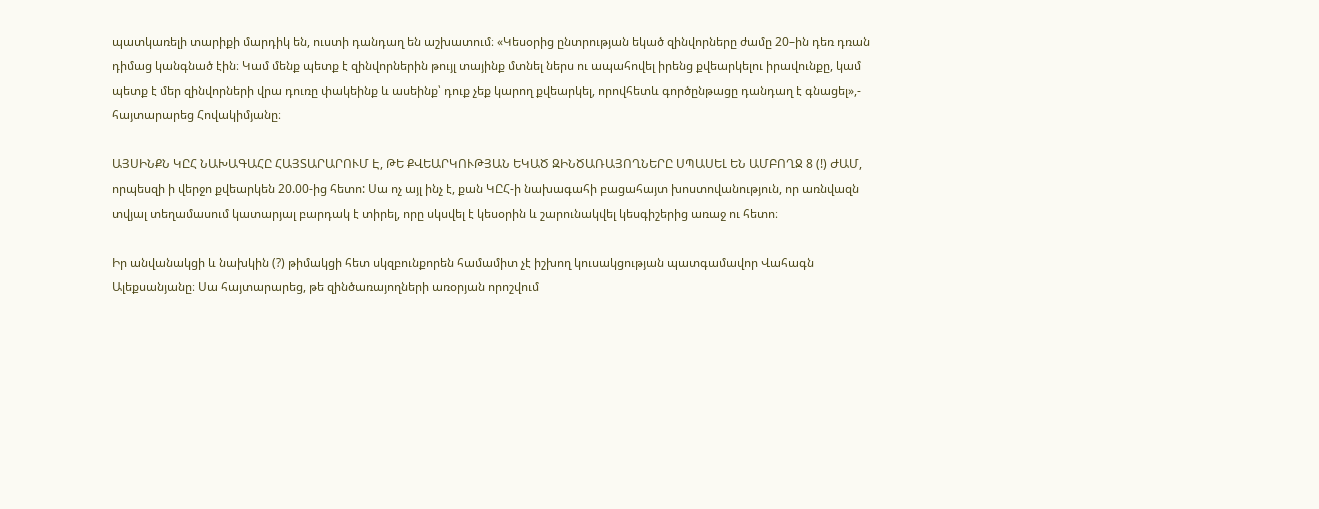պատկառելի տարիքի մարդիկ են, ուստի դանդաղ են աշխատում։ «Կեսօրից ընտրության եկած զինվորները ժամը 20–ին դեռ դռան դիմաց կանգնած էին։ Կամ մենք պետք է զինվորներին թույլ տայինք մտնել ներս ու ապահովել իրենց քվեարկելու իրավունքը, կամ պետք է մեր զինվորների վրա դուռը փակեինք և ասեինք՝ դուք չեք կարող քվեարկել, որովհետև գործընթացը դանդաղ է գնացել»,- հայտարարեց Հովակիմյանը։

ԱՅՍԻՆՔՆ ԿԸՀ ՆԱԽԱԳԱՀԸ ՀԱՅՏԱՐԱՐՈՒՄ Է, ԹԵ ՔՎԵԱՐԿՈՒԹՅԱՆ ԵԿԱԾ ԶԻՆԾԱՌԱՅՈՂՆԵՐԸ ՍՊԱՍԵԼ ԵՆ ԱՄԲՈՂՋ 8 (!) ԺԱՄ, որպեսզի ի վերջո քվեարկեն 20.00-ից հետո: Սա ոչ այլ ինչ է, քան ԿԸՀ-ի նախագահի բացահայտ խոստովանություն, որ առնվազն տվյալ տեղամասում կատարյալ բարդակ է տիրել, որը սկսվել է կեսօրին և շարունակվել կեսգիշերից առաջ ու հետո։

Իր անվանակցի և նախկին (?) թիմակցի հետ սկզբունքորեն համամիտ չէ իշխող կուսակցության պատգամավոր Վահագն Ալեքսանյանը։ Սա հայտարարեց, թե զինծառայողների առօրյան որոշվում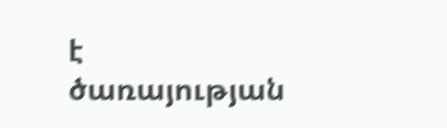է ծառայության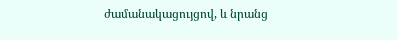ժամանակացույցով, և նրանց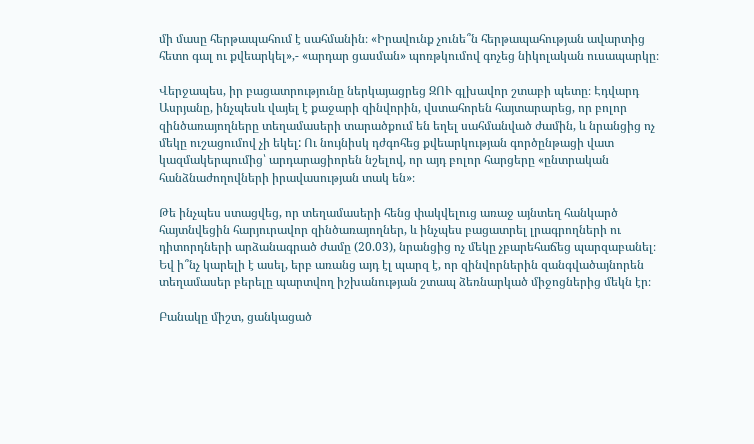մի մասը հերթապահում է սահմանին։ «Իրավունք չունե՞ն հերթապահության ավարտից հետո գալ ու քվեարկել»,- «արդար ցասման» պոռթկումով գոչեց նիկոլական ուսապարկը։

Վերջապես, իր բացատրությունը ներկայացրեց ԶՈՒ գլխավոր շտաբի պետը։ Էդվարդ Ասրյանը, ինչպեսև վայել է քաջարի զինվորին, վստահորեն հայտարարեց, որ բոլոր զինծառայողները տեղամասերի տարածքում են եղել սահմանված ժամին, և նրանցից ոչ մեկը ուշացումով չի եկել: Ու նույնիսկ դժգոհեց քվեարկության գործընթացի վատ կազմակերպումից՝ արդարացիորեն նշելով, որ այդ բոլոր հարցերը «ընտրական հանձնաժողովների իրավասության տակ են»։

Թե ինչպես ստացվեց, որ տեղամասերի հենց փակվելուց առաջ այնտեղ հանկարծ հայտնվեցին հարյուրավոր զինծառայողներ, և ինչպես բացատրել լրագրողների ու դիտորդների արձանագրած ժամը (20.03), նրանցից ոչ մեկը չբարեհաճեց պարզաբանել։ Եվ ի՞նչ կարելի է ասել, երբ առանց այդ էլ պարզ է, որ զինվորներին զանգվածայնորեն տեղամասեր բերելը պարտվող իշխանության շտապ ձեռնարկած միջոցներից մեկն էր։

Բանակը միշտ, ցանկացած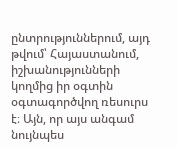ընտրություններում, այդ թվում՝ Հայաստանում, իշխանությունների կողմից իր օգտին օգտագործվող ռեսուրս է։ Այն, որ այս անգամ նույնպես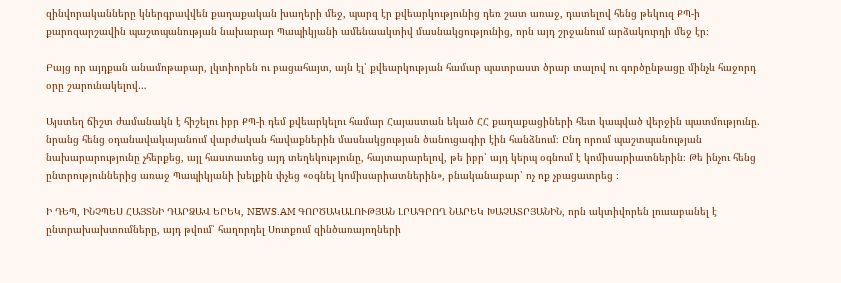զինվորականները կներգրավվեն քաղաքական խաղերի մեջ, պարզ էր քվեարկությունից դեռ շատ առաջ, դատելով հենց թեկուզ ՔՊ-ի քարոզարշավին պաշտպանության նախարար Պապիկյանի ամենաակտիվ մասնակցությունից, որն այդ շրջանում արձակուրդի մեջ էր։

Բայց որ այդքան անամոթաբար, լկտիորեն ու բացահայտ, այն էլ՝ քվեարկության համար պատրաստ ծրար տալով ու գործընթացը մինչև հաջորդ օրը շարունակելով…

Այստեղ ճիշտ ժամանակն է հիշելու իբր ՔՊ-ի դեմ քվեարկելու համար Հայաստան եկած ՀՀ քաղաքացիների հետ կապված վերջին պատմությունը. նրանց հենց օդանավակայանում վարժական հավաքներին մասնակցության ծանուցագիր էին հանձնում։ Ընդ որում պաշտպանության նախարարությունը չհերքեց, այլ հաստատեց այդ տեղեկությունը, հայտարարելով, թե իբր՝ այդ կերպ օգնում է կոմիսարիատներին։ Թե ինչու հենց ընտրություններից առաջ Պապիկյանի խելքին փչեց «օգնել կոմիսարիատներին», բնականաբար՝ ոչ ոք չբացատրեց ։

Ի ԴԵՊ, ԻՆՉՊԵՍ ՀԱՅՏՆԻ ԴԱՐՁԱՎ ԵՐԵԿ, NEWS.AM ԳՈՐԾԱԿԱԼՈՒԹՅԱՆ ԼՐԱԳՐՈՂ ՆԱՐԵԿ ԽԱՉԱՏՐՅԱՆԻՆ, որն ակտիվորեն լուսաբանել է ընտրախախտումները, այդ թվում՝ հաղորդել Սոտքում զինծառայողների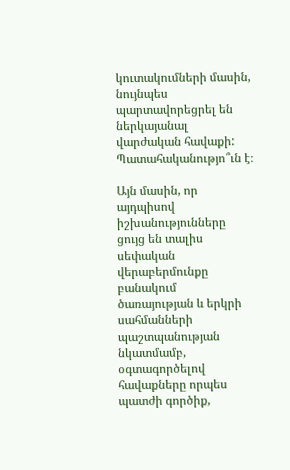կուտակումների մասին, նույնպես պարտավորեցրել են ներկայանալ վարժական հավաքի: Պատահականությո՞ւն է։

Այն մասին, որ այդպիսով իշխանությունները ցույց են տալիս սեփական վերաբերմունքը բանակում ծառայության և երկրի սահմանների պաշտպանության նկատմամբ, օգտագործելով հավաքները որպես պատժի գործիք,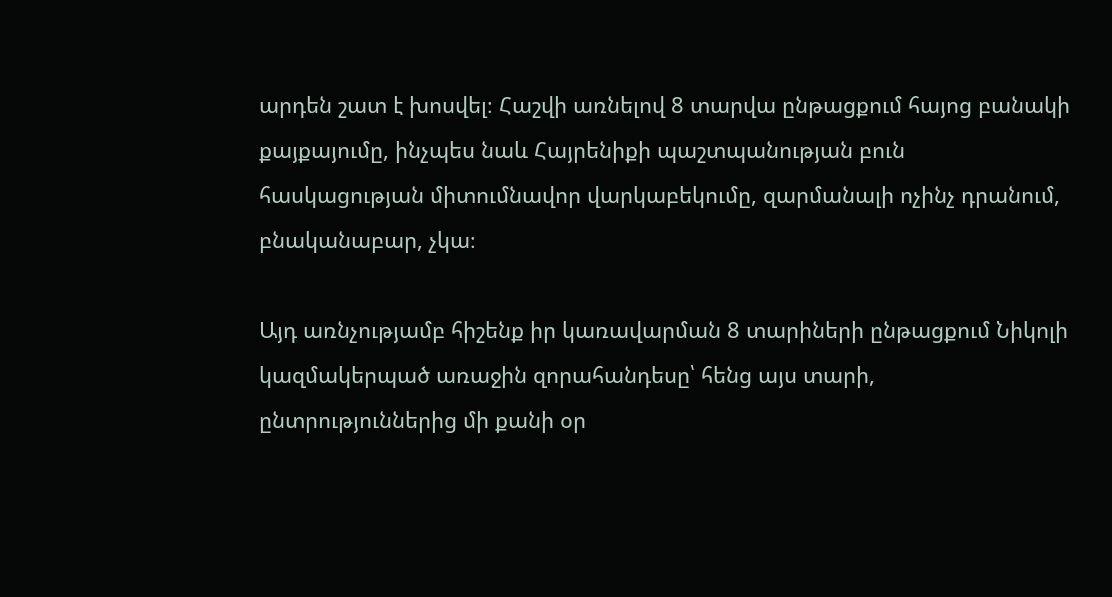արդեն շատ է խոսվել։ Հաշվի առնելով 8 տարվա ընթացքում հայոց բանակի քայքայումը, ինչպես նաև Հայրենիքի պաշտպանության բուն հասկացության միտումնավոր վարկաբեկումը, զարմանալի ոչինչ դրանում, բնականաբար, չկա։

Այդ առնչությամբ հիշենք իր կառավարման 8 տարիների ընթացքում Նիկոլի կազմակերպած առաջին զորահանդեսը՝ հենց այս տարի, ընտրություններից մի քանի օր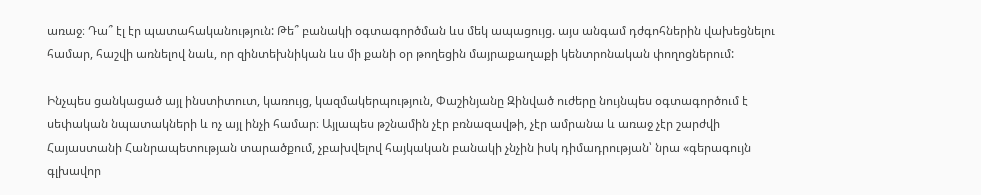առաջ։ Դա՞ էլ էր պատահականություն: Թե՞ բանակի օգտագործման ևս մեկ ապացույց. այս անգամ դժգոհներին վախեցնելու համար, հաշվի առնելով նաև, որ զինտեխնիկան ևս մի քանի օր թողեցին մայրաքաղաքի կենտրոնական փողոցներում:

Ինչպես ցանկացած այլ ինստիտուտ, կառույց, կազմակերպություն, Փաշինյանը Զինված ուժերը նույնպես օգտագործում է սեփական նպատակների և ոչ այլ ինչի համար։ Այլապես թշնամին չէր բռնազավթի, չէր ամրանա և առաջ չէր շարժվի Հայաստանի Հանրապետության տարածքում, չբախվելով հայկական բանակի չնչին իսկ դիմադրության՝ նրա «գերագույն գլխավոր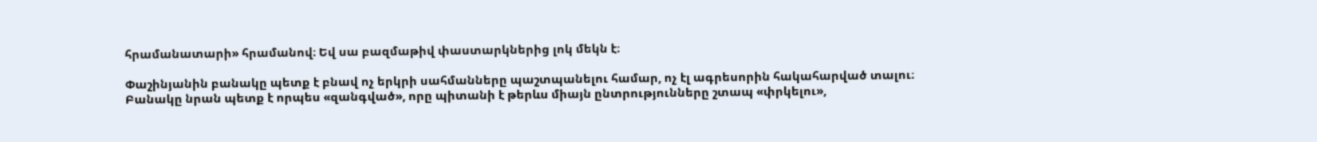հրամանատարի» հրամանով։ Եվ սա բազմաթիվ փաստարկներից լոկ մեկն է։

Փաշինյանին բանակը պետք է բնավ ոչ երկրի սահմանները պաշտպանելու համար, ոչ էլ ագրեսորին հակահարված տալու։ Բանակը նրան պետք է որպես «զանգված», որը պիտանի է թերևս միայն ընտրությունները շտապ «փրկելու»,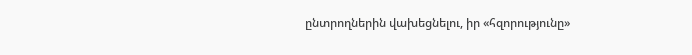ընտրողներին վախեցնելու, իր «հզորությունը»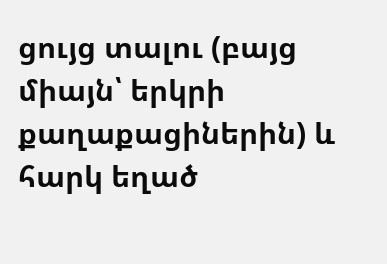ցույց տալու (բայց միայն՝ երկրի քաղաքացիներին) և հարկ եղած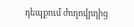դեպքում ժողովրդից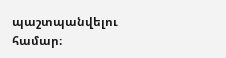պաշտպանվելու համար։